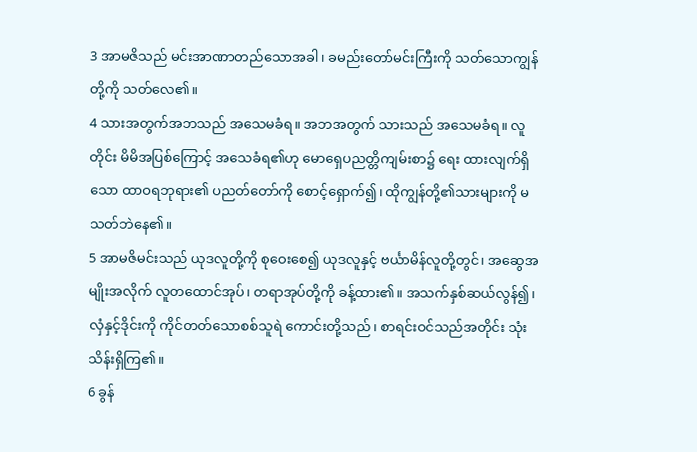3 အာမဇိသည် မင်းအာဏာတည်သောအခါ၊ ခမည်းတော်မင်းကြီးကို သတ်သောကျွန်တို့ကို သတ်လေ၏။
4 သားအတွက်အဘသည် အသေမခံရ။ အဘအတွက် သားသည် အသေမခံရ။ လူတိုင်း မိမိအပြစ်ကြောင့် အသေခံရ၏ဟု မောရှေပညတ္တိကျမ်းစာ၌ ရေး ထားလျက်ရှိသော ထာဝရဘုရား၏ ပညတ်တော်ကို စောင့်ရှောက်၍၊ ထိုကျွန်တို့၏သားများကို မသတ်ဘဲနေ၏။
5 အာမဇိမင်းသည် ယုဒလူတို့ကို စုဝေးစေ၍ ယုဒလူနှင့် ဗင်္ယာမိန်လူတို့တွင်၊ အဆွေအမျိုးအလိုက် လူတထောင်အုပ်၊ တရာအုပ်တို့ကို ခန့်ထား၏။ အသက်နှစ်ဆယ်လွန်၍၊ လှံနှင့်ဒိုင်းကို ကိုင်တတ်သောစစ်သူရဲ ကောင်းတို့သည်၊ စာရင်းဝင်သည်အတိုင်း သုံးသိန်းရှိကြ၏။
6 ခွန်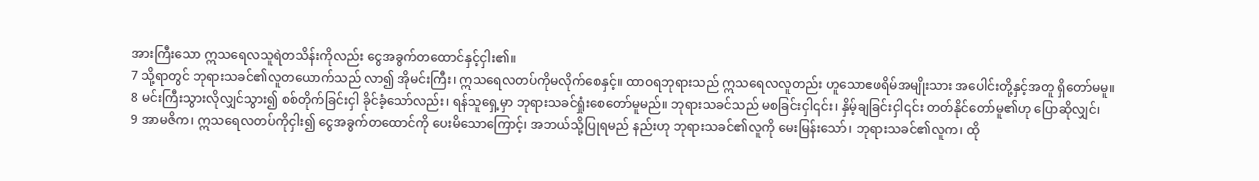အားကြီးသော ဣသရေလသူရဲတသိန်းကိုလည်း ငွေအခွက်တထောင်နှင့်ငှါး၏။
7 သို့ရာတွင် ဘုရားသခင်၏လူတယောက်သည် လာ၍ အိုမင်းကြီး၊ ဣသရေလတပ်ကိုမလိုက်စေနှင့်။ ထာဝရဘုရားသည် ဣသရေလလူတည်း ဟူသောဧဖရိမ်အမျိုးသား အပေါင်းတို့နှင့်အတူ ရှိတော်မမူ။
8 မင်းကြီးသွားလိုလျှင်သွား၍ စစ်တိုက်ခြင်းငှါ ခိုင်ခံ့သော်လည်း၊ ရန်သူရှေ့မှာ ဘုရားသခင်ရှုံးစေတော်မူမည်။ ဘုရားသခင်သည် မစခြင်းငှါ၎င်း၊ နှိမ့်ချခြင်းငှါ၎င်း တတ်နိုင်တော်မူ၏ဟု ပြောဆိုလျှင်၊
9 အာမဇိက၊ ဣသရေလတပ်ကိုငှါး၍ ငွေအခွက်တထောင်ကို ပေးမိသောကြောင့်၊ အဘယ်သို့ပြုရမည် နည်းဟု ဘုရားသခင်၏လူကို မေးမြန်းသော်၊ ဘုရားသခင်၏လူက၊ ထို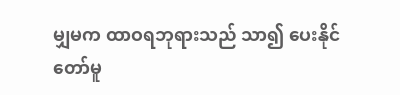မျှမက ထာဝရဘုရားသည် သာ၍ ပေးနိုင်တော်မူ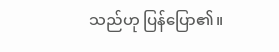သည်ဟု ပြန်ပြော၏။